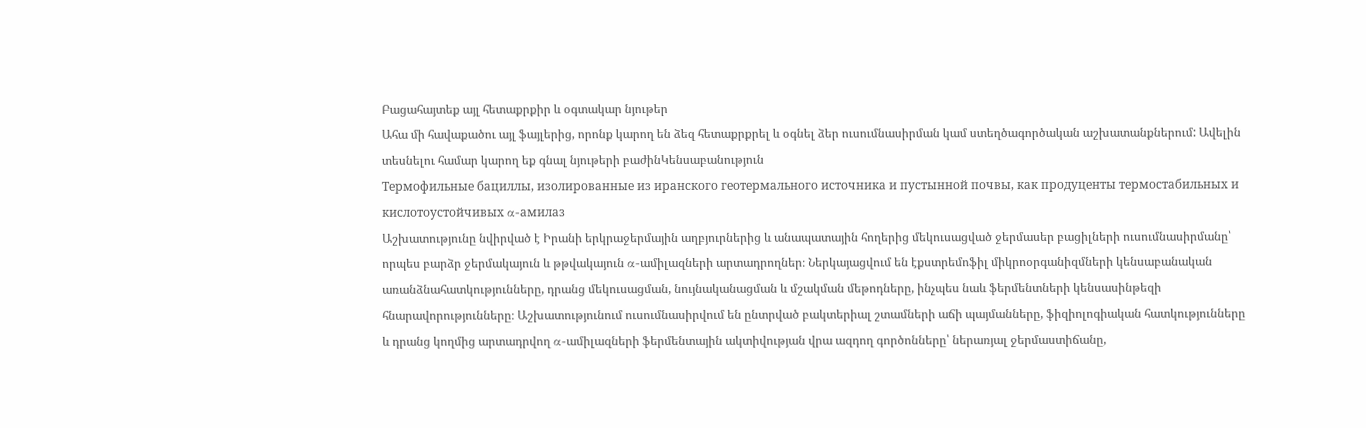Բացահայտեք այլ հետաքրքիր և օգտակար նյութեր
Ահա մի հավաքածու այլ ֆայլերից, որոնք կարող են ձեզ հետաքրքրել և օգնել ձեր ուսումնասիրման կամ ստեղծագործական աշխատանքներում: Ավելին տեսնելու համար կարող եք գնալ նյութերի բաժինԿենսաբանություն
Термофильные бациллы, изолированные из иранского геотермального источника и пустынной почвы, как продуценты термостабильных и кислотоустойчивых α-амилаз
Աշխատությունը նվիրված է Իրանի երկրաջերմային աղբյուրներից և անապատային հողերից մեկուսացված ջերմասեր բացիլների ուսումնասիրմանը՝ որպես բարձր ջերմակայուն և թթվակայուն α-ամիլազների արտադրողներ։ Ներկայացվում են էքստրեմոֆիլ միկրոօրգանիզմների կենսաբանական առանձնահատկությունները, դրանց մեկուսացման, նույնականացման և մշակման մեթոդները, ինչպես նաև ֆերմենտների կենսասինթեզի հնարավորությունները։ Աշխատությունում ուսումնասիրվում են ընտրված բակտերիալ շտամների աճի պայմանները, ֆիզիոլոգիական հատկությունները և դրանց կողմից արտադրվող α-ամիլազների ֆերմենտային ակտիվության վրա ազդող գործոնները՝ ներառյալ ջերմաստիճանը,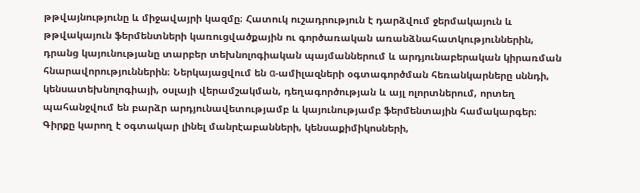թթվայնությունը և միջավայրի կազմը։ Հատուկ ուշադրություն է դարձվում ջերմակայուն և թթվակայուն ֆերմենտների կառուցվածքային ու գործառական առանձնահատկություններին, դրանց կայունությանը տարբեր տեխնոլոգիական պայմաններում և արդյունաբերական կիրառման հնարավորություններին։ Ներկայացվում են α-ամիլազների օգտագործման հեռանկարները սննդի, կենսատեխնոլոգիայի, օսլայի վերամշակման, դեղագործության և այլ ոլորտներում, որտեղ պահանջվում են բարձր արդյունավետությամբ և կայունությամբ ֆերմենտային համակարգեր։ Գիրքը կարող է օգտակար լինել մանրէաբանների, կենսաքիմիկոսների,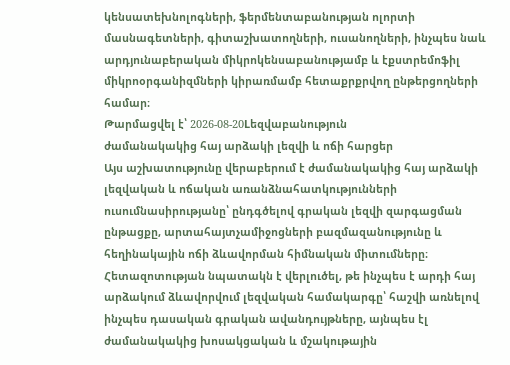կենսատեխնոլոգների, ֆերմենտաբանության ոլորտի մասնագետների, գիտաշխատողների, ուսանողների, ինչպես նաև արդյունաբերական միկրոկենսաբանությամբ և էքստրեմոֆիլ միկրոօրգանիզմների կիրառմամբ հետաքրքրվող ընթերցողների համար։
Թարմացվել է՝ 2026-08-20Lեզվաբանություն
ժամանակակից հայ արձակի լեզվի և ոճի հարցեր
Այս աշխատությունը վերաբերում է ժամանակակից հայ արձակի լեզվական և ոճական առանձնահատկությունների ուսումնասիրությանը՝ ընդգծելով գրական լեզվի զարգացման ընթացքը, արտահայտչամիջոցների բազմազանությունը և հեղինակային ոճի ձևավորման հիմնական միտումները։ Հետազոտության նպատակն է վերլուծել, թե ինչպես է արդի հայ արձակում ձևավորվում լեզվական համակարգը՝ հաշվի առնելով ինչպես դասական գրական ավանդույթները, այնպես էլ ժամանակակից խոսակցական և մշակութային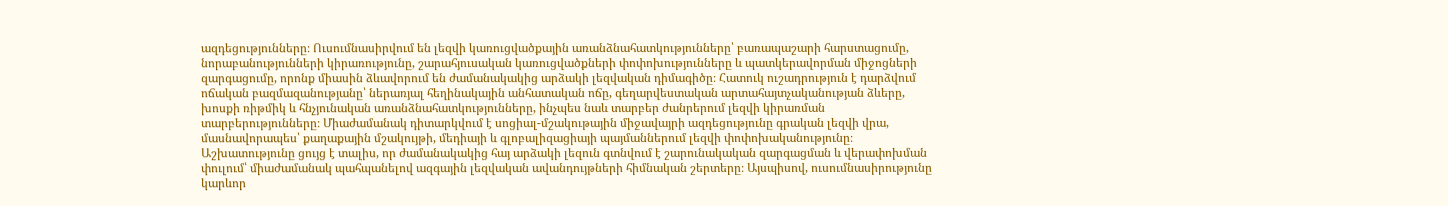ազդեցությունները։ Ուսումնասիրվում են լեզվի կառուցվածքային առանձնահատկությունները՝ բառապաշարի հարստացումը, նորաբանությունների կիրառությունը, շարահյուսական կառուցվածքների փոփոխությունները և պատկերավորման միջոցների զարգացումը, որոնք միասին ձևավորում են ժամանակակից արձակի լեզվական դիմագիծը։ Հատուկ ուշադրություն է դարձվում ոճական բազմազանությանը՝ ներառյալ հեղինակային անհատական ոճը, գեղարվեստական արտահայտչականության ձևերը, խոսքի ռիթմիկ և հնչյունական առանձնահատկությունները, ինչպես նաև տարբեր ժանրերում լեզվի կիրառման տարբերությունները։ Միաժամանակ դիտարկվում է սոցիալ-մշակութային միջավայրի ազդեցությունը գրական լեզվի վրա, մասնավորապես՝ քաղաքային մշակույթի, մեդիայի և գլոբալիզացիայի պայմաններում լեզվի փոփոխականությունը։ Աշխատությունը ցույց է տալիս, որ ժամանակակից հայ արձակի լեզուն գտնվում է շարունակական զարգացման և վերափոխման փուլում՝ միաժամանակ պահպանելով ազգային լեզվական ավանդույթների հիմնական շերտերը։ Այսպիսով, ուսումնասիրությունը կարևոր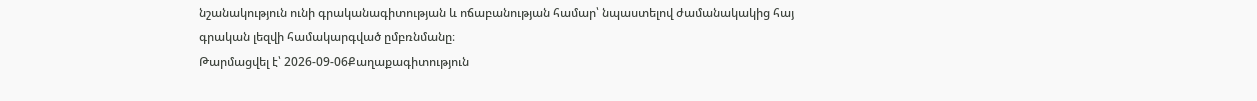նշանակություն ունի գրականագիտության և ոճաբանության համար՝ նպաստելով ժամանակակից հայ գրական լեզվի համակարգված ըմբռնմանը։
Թարմացվել է՝ 2026-09-06Քաղաքագիտություն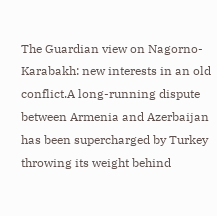The Guardian view on Nagorno-Karabakh: new interests in an old conflict.A long-running dispute between Armenia and Azerbaijan has been supercharged by Turkey throwing its weight behind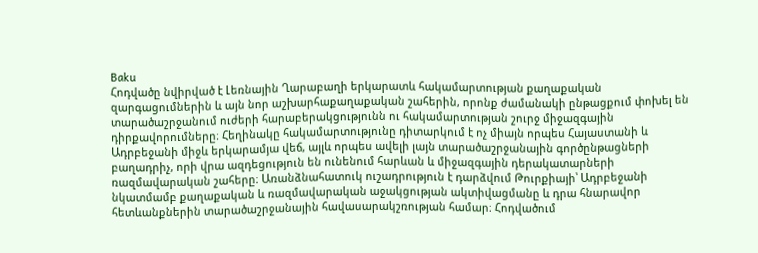Baku
Հոդվածը նվիրված է Լեռնային Ղարաբաղի երկարատև հակամարտության քաղաքական զարգացումներին և այն նոր աշխարհաքաղաքական շահերին, որոնք ժամանակի ընթացքում փոխել են տարածաշրջանում ուժերի հարաբերակցությունն ու հակամարտության շուրջ միջազգային դիրքավորումները։ Հեղինակը հակամարտությունը դիտարկում է ոչ միայն որպես Հայաստանի և Ադրբեջանի միջև երկարամյա վեճ, այլև որպես ավելի լայն տարածաշրջանային գործընթացների բաղադրիչ, որի վրա ազդեցություն են ունենում հարևան և միջազգային դերակատարների ռազմավարական շահերը։ Առանձնահատուկ ուշադրություն է դարձվում Թուրքիայի՝ Ադրբեջանի նկատմամբ քաղաքական և ռազմավարական աջակցության ակտիվացմանը և դրա հնարավոր հետևանքներին տարածաշրջանային հավասարակշռության համար։ Հոդվածում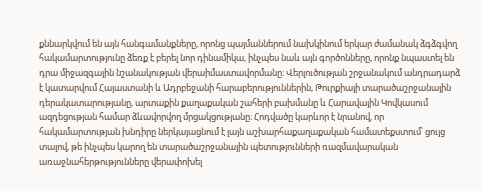քննարկվում են այն հանգամանքները, որոնց պայմաններում նախկինում երկար ժամանակ ձգձգվող հակամարտությունը ձեռք է բերել նոր դինամիկա, ինչպես նաև այն գործոնները, որոնք նպաստել են դրա միջազգային նշանակության վերաիմաստավորմանը։ Վերլուծության շրջանակում անդրադարձ է կատարվում Հայաստանի և Ադրբեջանի հարաբերություններին, Թուրքիայի տարածաշրջանային դերակատարությանը, արտաքին քաղաքական շահերի բախմանը և Հարավային Կովկասում ազդեցության համար ձևավորվող մրցակցությանը։ Հոդվածը կարևոր է նրանով, որ հակամարտության խնդիրը ներկայացնում է լայն աշխարհաքաղաքական համատեքստում՝ ցույց տալով, թե ինչպես կարող են տարածաշրջանային պետությունների ռազմավարական առաջնահերթությունները վերափոխել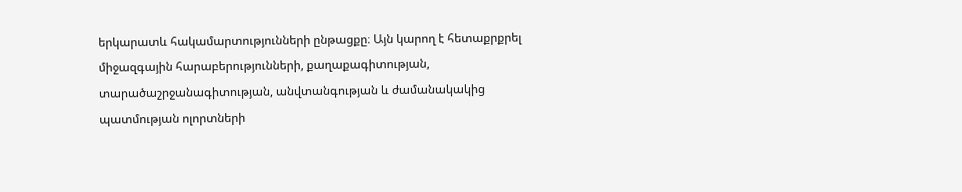երկարատև հակամարտությունների ընթացքը։ Այն կարող է հետաքրքրել միջազգային հարաբերությունների, քաղաքագիտության, տարածաշրջանագիտության, անվտանգության և ժամանակակից պատմության ոլորտների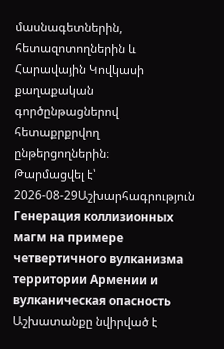մասնագետներին, հետազոտողներին և Հարավային Կովկասի քաղաքական գործընթացներով հետաքրքրվող ընթերցողներին։
Թարմացվել է՝ 2026-08-29Աշխարհագրություն
Генерация коллизионных магм на примере четвертичного вулканизма территории Армении и вулканическая опасность
Աշխատանքը նվիրված է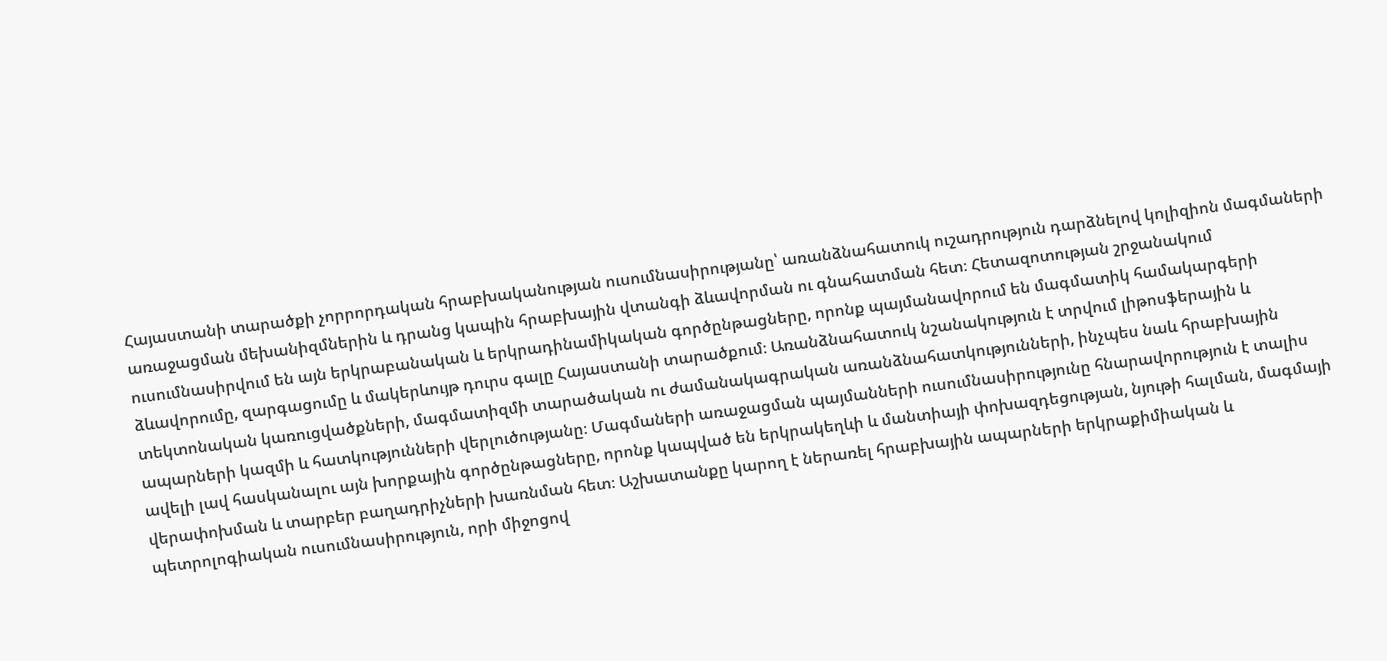Հայաստանի տարածքի չորրորդական հրաբխականության ուսումնասիրությանը՝ առանձնահատուկ ուշադրություն դարձնելով կոլիզիոն մագմաների առաջացման մեխանիզմներին և դրանց կապին հրաբխային վտանգի ձևավորման ու գնահատման հետ։ Հետազոտության շրջանակում ուսումնասիրվում են այն երկրաբանական և երկրադինամիկական գործընթացները, որոնք պայմանավորում են մագմատիկ համակարգերի ձևավորումը, զարգացումը և մակերևույթ դուրս գալը Հայաստանի տարածքում։ Առանձնահատուկ նշանակություն է տրվում լիթոսֆերային և տեկտոնական կառուցվածքների, մագմատիզմի տարածական ու ժամանակագրական առանձնահատկությունների, ինչպես նաև հրաբխային ապարների կազմի և հատկությունների վերլուծությանը։ Մագմաների առաջացման պայմանների ուսումնասիրությունը հնարավորություն է տալիս ավելի լավ հասկանալու այն խորքային գործընթացները, որոնք կապված են երկրակեղևի և մանտիայի փոխազդեցության, նյութի հալման, մագմայի վերափոխման և տարբեր բաղադրիչների խառնման հետ։ Աշխատանքը կարող է ներառել հրաբխային ապարների երկրաքիմիական և պետրոլոգիական ուսումնասիրություն, որի միջոցով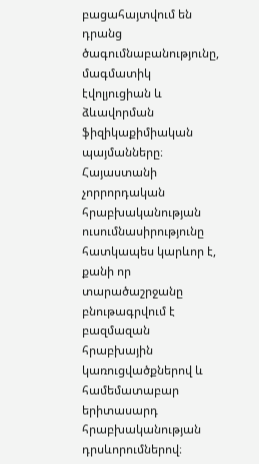բացահայտվում են դրանց ծագումնաբանությունը, մագմատիկ էվոլյուցիան և ձևավորման ֆիզիկաքիմիական պայմանները։ Հայաստանի չորրորդական հրաբխականության ուսումնասիրությունը հատկապես կարևոր է, քանի որ տարածաշրջանը բնութագրվում է բազմազան հրաբխային կառուցվածքներով և համեմատաբար երիտասարդ հրաբխականության դրսևորումներով։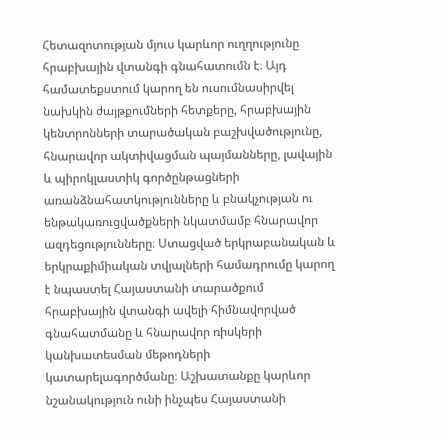Հետազոտության մյուս կարևոր ուղղությունը հրաբխային վտանգի գնահատումն է։ Այդ համատեքստում կարող են ուսումնասիրվել նախկին ժայթքումների հետքերը, հրաբխային կենտրոնների տարածական բաշխվածությունը, հնարավոր ակտիվացման պայմանները, լավային և պիրոկլաստիկ գործընթացների առանձնահատկությունները և բնակչության ու ենթակառուցվածքների նկատմամբ հնարավոր ազդեցությունները։ Ստացված երկրաբանական և երկրաքիմիական տվյալների համադրումը կարող է նպաստել Հայաստանի տարածքում հրաբխային վտանգի ավելի հիմնավորված գնահատմանը և հնարավոր ռիսկերի կանխատեսման մեթոդների կատարելագործմանը։ Աշխատանքը կարևոր նշանակություն ունի ինչպես Հայաստանի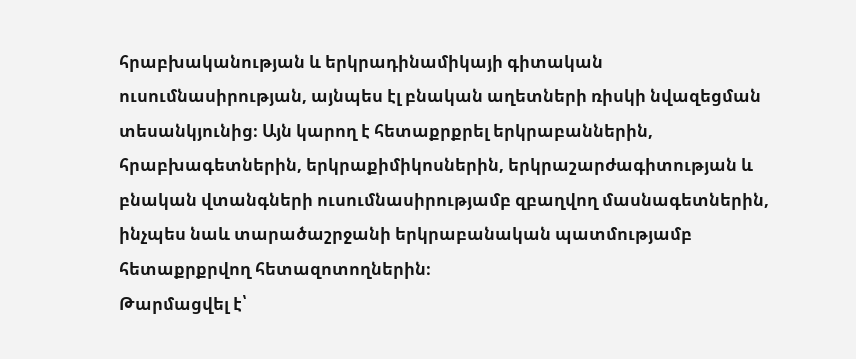հրաբխականության և երկրադինամիկայի գիտական ուսումնասիրության, այնպես էլ բնական աղետների ռիսկի նվազեցման տեսանկյունից։ Այն կարող է հետաքրքրել երկրաբաններին, հրաբխագետներին, երկրաքիմիկոսներին, երկրաշարժագիտության և բնական վտանգների ուսումնասիրությամբ զբաղվող մասնագետներին, ինչպես նաև տարածաշրջանի երկրաբանական պատմությամբ հետաքրքրվող հետազոտողներին։
Թարմացվել է՝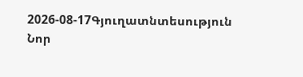2026-08-17Գյուղատնտեսություն
Նոր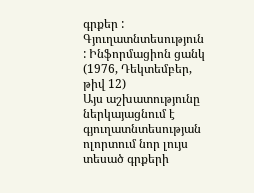գրքեր : Գյուղատնտեսություն : Ինֆորմացիոն ցանկ (1976, Դեկտեմբեր, թիվ 12)
Այս աշխատությունը ներկայացնում է գյուղատնտեսության ոլորտում նոր լույս տեսած գրքերի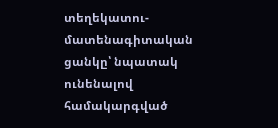տեղեկատու-մատենագիտական ցանկը՝ նպատակ ունենալով համակարգված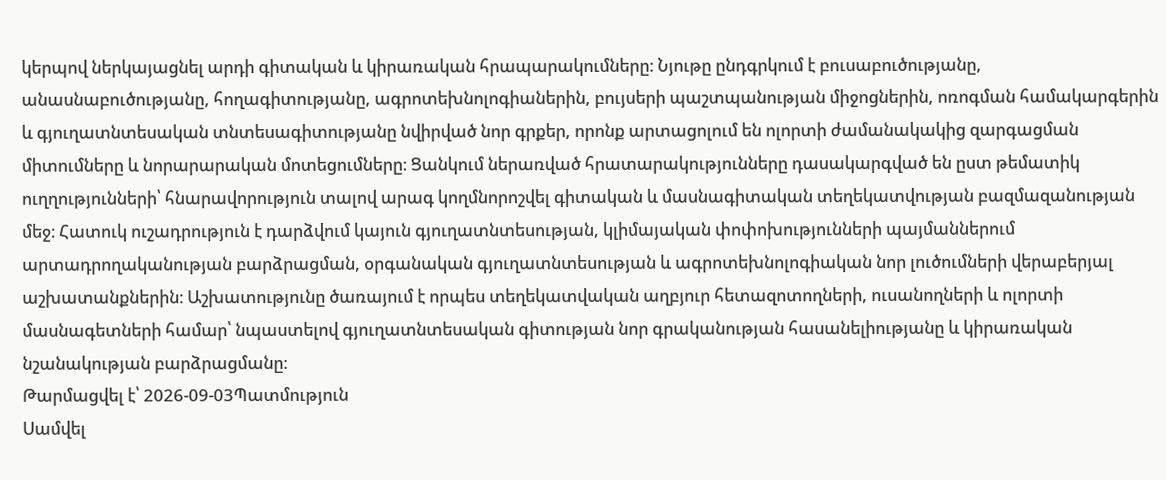կերպով ներկայացնել արդի գիտական և կիրառական հրապարակումները։ Նյութը ընդգրկում է բուսաբուծությանը, անասնաբուծությանը, հողագիտությանը, ագրոտեխնոլոգիաներին, բույսերի պաշտպանության միջոցներին, ոռոգման համակարգերին և գյուղատնտեսական տնտեսագիտությանը նվիրված նոր գրքեր, որոնք արտացոլում են ոլորտի ժամանակակից զարգացման միտումները և նորարարական մոտեցումները։ Ցանկում ներառված հրատարակությունները դասակարգված են ըստ թեմատիկ ուղղությունների՝ հնարավորություն տալով արագ կողմնորոշվել գիտական և մասնագիտական տեղեկատվության բազմազանության մեջ։ Հատուկ ուշադրություն է դարձվում կայուն գյուղատնտեսության, կլիմայական փոփոխությունների պայմաններում արտադրողականության բարձրացման, օրգանական գյուղատնտեսության և ագրոտեխնոլոգիական նոր լուծումների վերաբերյալ աշխատանքներին։ Աշխատությունը ծառայում է որպես տեղեկատվական աղբյուր հետազոտողների, ուսանողների և ոլորտի մասնագետների համար՝ նպաստելով գյուղատնտեսական գիտության նոր գրականության հասանելիությանը և կիրառական նշանակության բարձրացմանը։
Թարմացվել է՝ 2026-09-03Պատմություն
Սամվել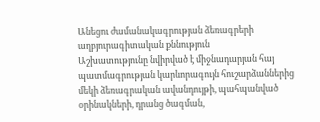Անեցու ժամանակագրության ձեռագրերի աղբյուրագիտական քննություն
Աշխատությունը նվիրված է միջնադարյան հայ պատմագրության կարևորագույն հուշարձաններից մեկի ձեռագրական ավանդույթի, պահպանված օրինակների, դրանց ծագման,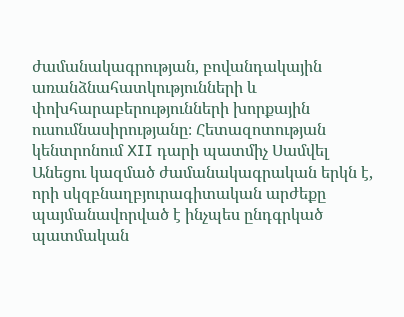ժամանակագրության, բովանդակային առանձնահատկությունների և փոխհարաբերությունների խորքային ուսումնասիրությանը։ Հետազոտության կենտրոնում XII դարի պատմիչ Սամվել Անեցու կազմած ժամանակագրական երկն է, որի սկզբնաղբյուրագիտական արժեքը պայմանավորված է ինչպես ընդգրկած պատմական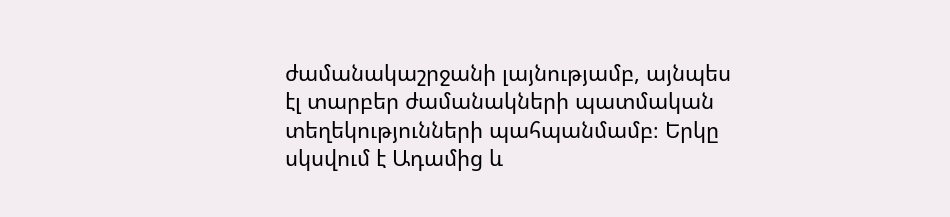ժամանակաշրջանի լայնությամբ, այնպես էլ տարբեր ժամանակների պատմական տեղեկությունների պահպանմամբ։ Երկը սկսվում է Ադամից և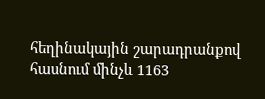հեղինակային շարադրանքով հասնում մինչև 1163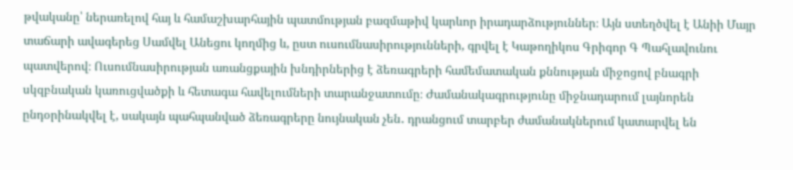թվականը՝ ներառելով հայ և համաշխարհային պատմության բազմաթիվ կարևոր իրադարձություններ։ Այն ստեղծվել է Անիի Մայր տաճարի ավագերեց Սամվել Անեցու կողմից և, ըստ ուսումնասիրությունների, գրվել է Կաթողիկոս Գրիգոր Գ Պահլավունու պատվերով։ Ուսումնասիրության առանցքային խնդիրներից է ձեռագրերի համեմատական քննության միջոցով բնագրի սկզբնական կառուցվածքի և հետագա հավելումների տարանջատումը։ Ժամանակագրությունը միջնադարում լայնորեն ընդօրինակվել է, սակայն պահպանված ձեռագրերը նույնական չեն․ դրանցում տարբեր ժամանակներում կատարվել են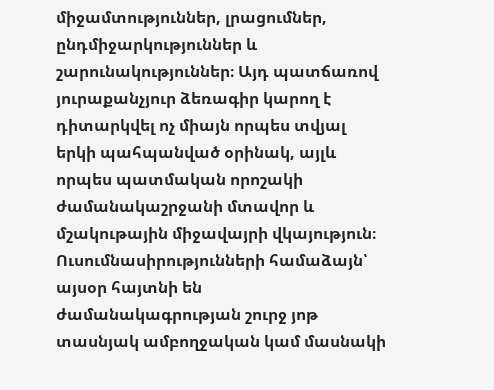միջամտություններ, լրացումներ, ընդմիջարկություններ և շարունակություններ։ Այդ պատճառով յուրաքանչյուր ձեռագիր կարող է դիտարկվել ոչ միայն որպես տվյալ երկի պահպանված օրինակ, այլև որպես պատմական որոշակի ժամանակաշրջանի մտավոր և մշակութային միջավայրի վկայություն։ Ուսումնասիրությունների համաձայն՝ այսօր հայտնի են ժամանակագրության շուրջ յոթ տասնյակ ամբողջական կամ մասնակի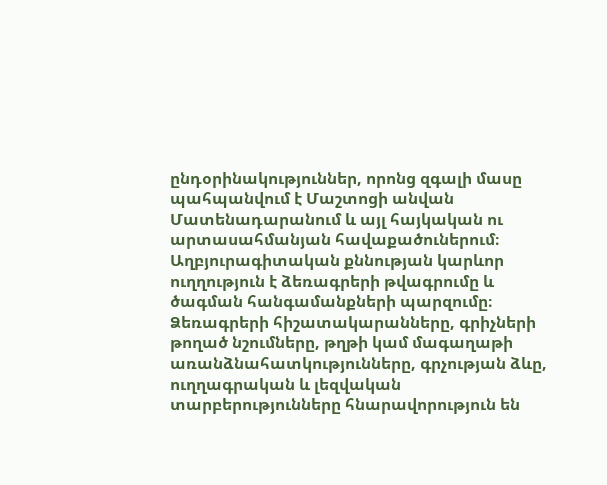ընդօրինակություններ, որոնց զգալի մասը պահպանվում է Մաշտոցի անվան Մատենադարանում և այլ հայկական ու արտասահմանյան հավաքածուներում։ Աղբյուրագիտական քննության կարևոր ուղղություն է ձեռագրերի թվագրումը և ծագման հանգամանքների պարզումը։ Ձեռագրերի հիշատակարանները, գրիչների թողած նշումները, թղթի կամ մագաղաթի առանձնահատկությունները, գրչության ձևը, ուղղագրական և լեզվական տարբերությունները հնարավորություն են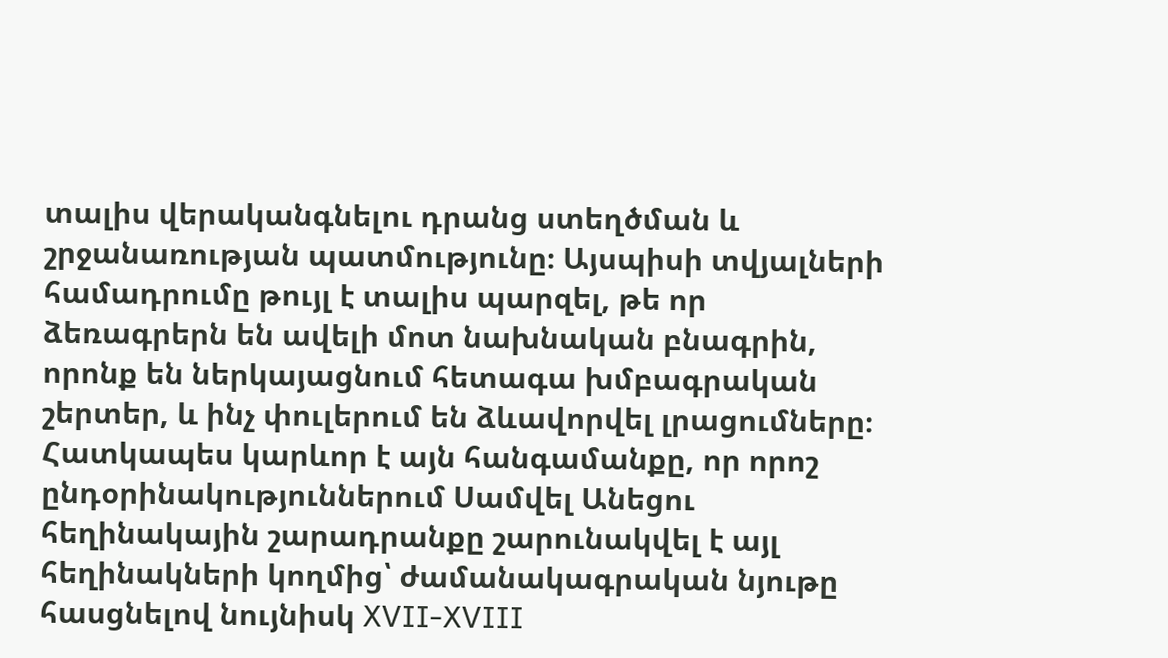տալիս վերականգնելու դրանց ստեղծման և շրջանառության պատմությունը։ Այսպիսի տվյալների համադրումը թույլ է տալիս պարզել, թե որ ձեռագրերն են ավելի մոտ նախնական բնագրին, որոնք են ներկայացնում հետագա խմբագրական շերտեր, և ինչ փուլերում են ձևավորվել լրացումները։ Հատկապես կարևոր է այն հանգամանքը, որ որոշ ընդօրինակություններում Սամվել Անեցու հեղինակային շարադրանքը շարունակվել է այլ հեղինակների կողմից՝ ժամանակագրական նյութը հասցնելով նույնիսկ XVII-XVIII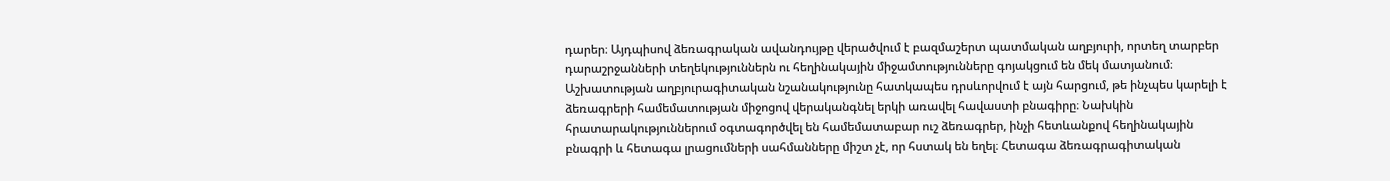դարեր։ Այդպիսով ձեռագրական ավանդույթը վերածվում է բազմաշերտ պատմական աղբյուրի, որտեղ տարբեր դարաշրջանների տեղեկություններն ու հեղինակային միջամտությունները գոյակցում են մեկ մատյանում։ Աշխատության աղբյուրագիտական նշանակությունը հատկապես դրսևորվում է այն հարցում, թե ինչպես կարելի է ձեռագրերի համեմատության միջոցով վերականգնել երկի առավել հավաստի բնագիրը։ Նախկին հրատարակություններում օգտագործվել են համեմատաբար ուշ ձեռագրեր, ինչի հետևանքով հեղինակային բնագրի և հետագա լրացումների սահմանները միշտ չէ, որ հստակ են եղել։ Հետագա ձեռագրագիտական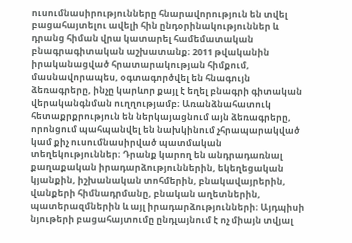ուսումնասիրությունները հնարավորություն են տվել բացահայտելու ավելի հին ընդօրինակություններ և դրանց հիման վրա կատարել համեմատական բնագրագիտական աշխատանք։ 2011 թվականին իրականացված հրատարակության հիմքում, մասնավորապես, օգտագործվել են հնագույն ձեռագրերը, ինչը կարևոր քայլ է եղել բնագրի գիտական վերականգնման ուղղությամբ։ Առանձնահատուկ հետաքրքրություն են ներկայացնում այն ձեռագրերը, որոնցում պահպանվել են նախկինում չհրապարակված կամ քիչ ուսումնասիրված պատմական տեղեկություններ։ Դրանք կարող են անդրադառնալ քաղաքական իրադարձություններին, եկեղեցական կյանքին, իշխանական տոհմերին, բնակավայրերին, վանքերի հիմնադրմանը, բնական աղետներին, պատերազմներին և այլ իրադարձությունների։ Այդպիսի նյութերի բացահայտումը ընդլայնում է ոչ միայն տվյալ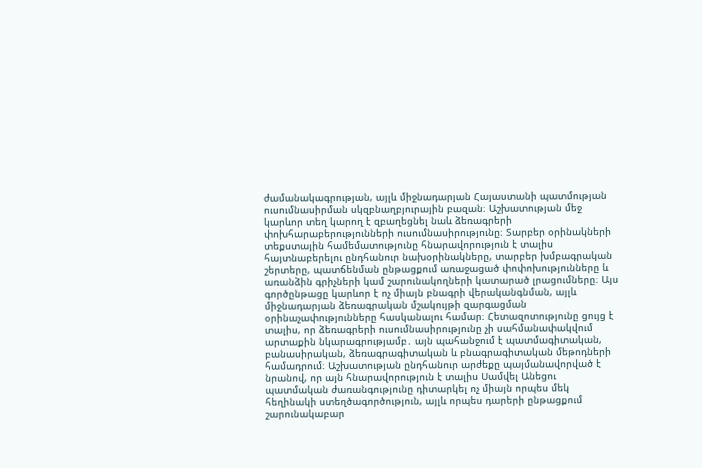ժամանակագրության, այլև միջնադարյան Հայաստանի պատմության ուսումնասիրման սկզբնաղբյուրային բազան։ Աշխատության մեջ կարևոր տեղ կարող է զբաղեցնել նաև ձեռագրերի փոխհարաբերությունների ուսումնասիրությունը։ Տարբեր օրինակների տեքստային համեմատությունը հնարավորություն է տալիս հայտնաբերելու ընդհանուր նախօրինակները, տարբեր խմբագրական շերտերը, պատճենման ընթացքում առաջացած փոփոխությունները և առանձին գրիչների կամ շարունակողների կատարած լրացումները։ Այս գործընթացը կարևոր է ոչ միայն բնագրի վերականգնման, այլև միջնադարյան ձեռագրական մշակույթի զարգացման օրինաչափությունները հասկանալու համար։ Հետազոտությունը ցույց է տալիս, որ ձեռագրերի ուսումնասիրությունը չի սահմանափակվում արտաքին նկարագրությամբ․ այն պահանջում է պատմագիտական, բանասիրական, ձեռագրագիտական և բնագրագիտական մեթոդների համադրում։ Աշխատության ընդհանուր արժեքը պայմանավորված է նրանով, որ այն հնարավորություն է տալիս Սամվել Անեցու պատմական ժառանգությունը դիտարկել ոչ միայն որպես մեկ հեղինակի ստեղծագործություն, այլև որպես դարերի ընթացքում շարունակաբար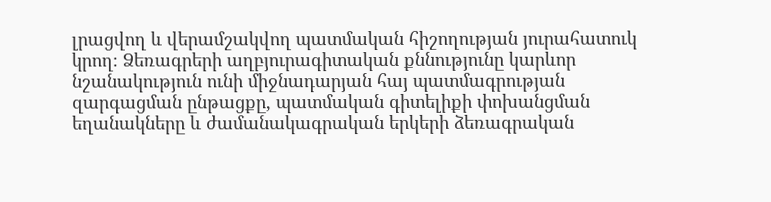լրացվող և վերամշակվող պատմական հիշողության յուրահատուկ կրող։ Ձեռագրերի աղբյուրագիտական քննությունը կարևոր նշանակություն ունի միջնադարյան հայ պատմագրության զարգացման ընթացքը, պատմական գիտելիքի փոխանցման եղանակները և ժամանակագրական երկերի ձեռագրական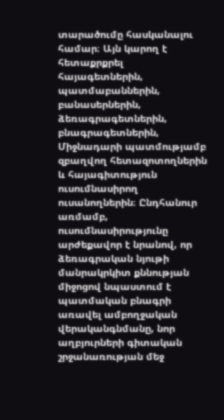տարածումը հասկանալու համար։ Այն կարող է հետաքրքրել հայագետներին, պատմաբաններին, բանասերներին, ձեռագրագետներին, բնագրագետներին, Միջնադարի պատմությամբ զբաղվող հետազոտողներին և հայագիտություն ուսումնասիրող ուսանողներին։ Ընդհանուր առմամբ, ուսումնասիրությունը արժեքավոր է նրանով, որ ձեռագրական նյութի մանրակրկիտ քննության միջոցով նպաստում է պատմական բնագրի առավել ամբողջական վերականգնմանը, նոր աղբյուրների գիտական շրջանառության մեջ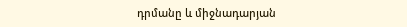դրմանը և միջնադարյան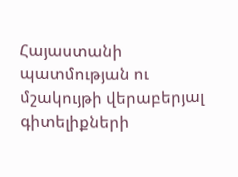Հայաստանի պատմության ու մշակույթի վերաբերյալ գիտելիքների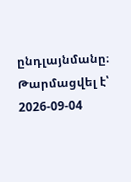ընդլայնմանը։
Թարմացվել է՝ 2026-09-04